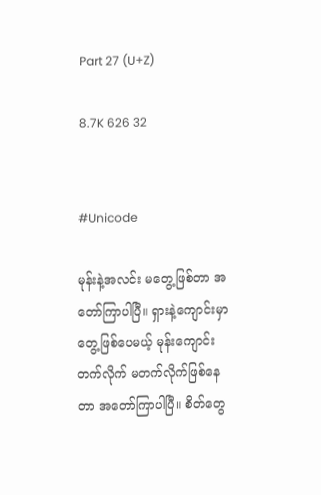Part 27 (U+Z)

8.7K 626 32


#Unicode

မုန်းနဲ့အလင်း မတွေ့ဖြစ်တာ အတော်ကြာပါပြီ။ ရှားနဲ့ကျောင်းမှာတွေ့ဖြစ်ပေမယ့် မုန်းကျောင်းတက်လိုက် မတက်လိုက်ဖြစ်နေတာ အတော်ကြာပါပြီ။ စိတ်တွေ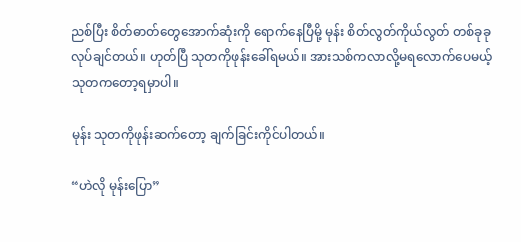ညစ်ပြီး စိတ်ဓာတ်တွေအောက်ဆုံးကို ရောက်နေပြီမို့ မုန်း စိတ်လွတ်ကိုယ်လွတ် တစ်ခုခုလုပ်ချင်တယ်။ ဟုတ်ပြီ သုတကိုဖုန်းခေါ်ရမယ်။ အားသစ်ကလာလို့မရလောက်ပေမယ့် သုတကတော့ရမှာပါ။

မုန်း သုတကိုဖုန်းဆက်တော့ ချက်ခြင်းကိုင်ပါတယ်။

“ဟဲလို မုန်းပြော”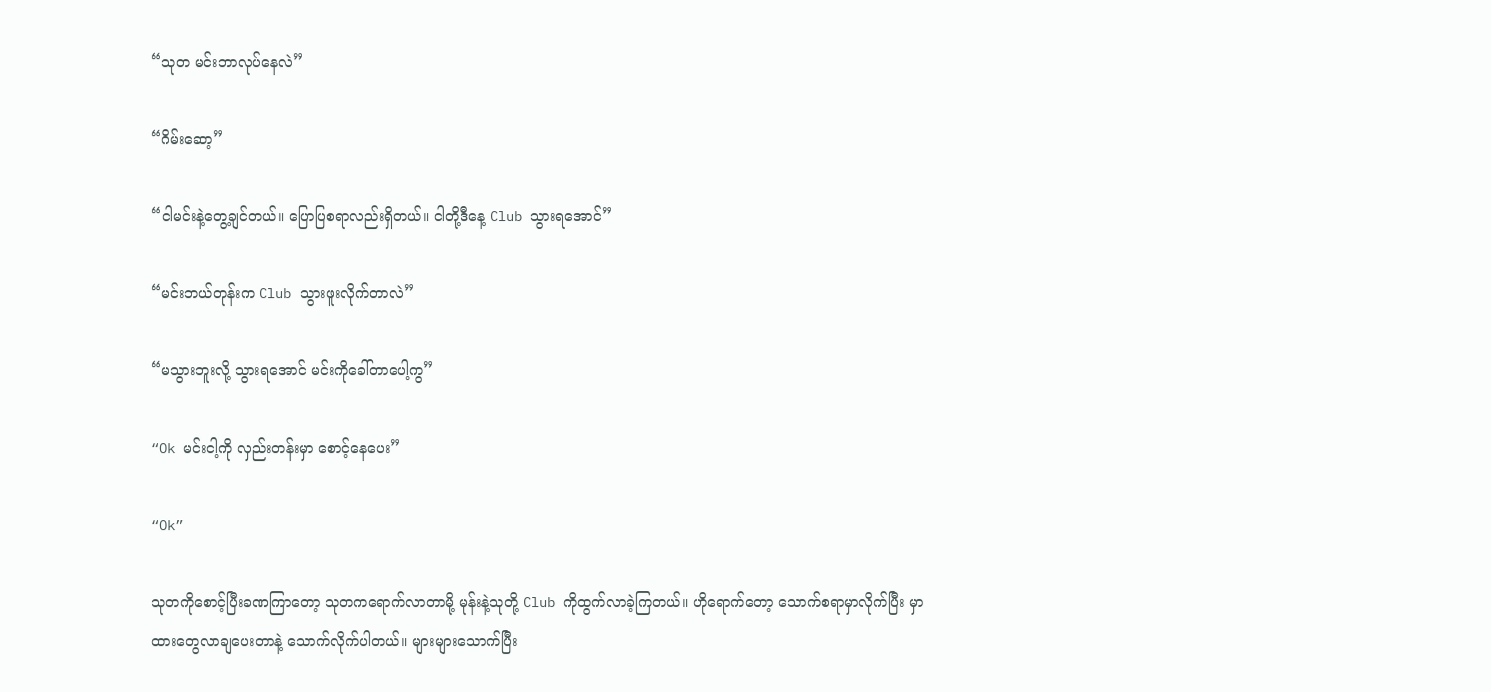“သုတ မင်းဘာလုပ်နေလဲ”

“ဂိမ်းဆော့”

“ငါမင်းနဲ့တွေ့ချင်တယ်။ ပြောပြစရာလည်းရှိတယ်။ ငါတို့ဒီနေ့ Club သွားရအောင်”

“မင်းဘယ်တုန်းက Club သွားဖူးလိုက်တာလဲ”

“မသွားဘူးလို့ သွားရအောင် မင်းကိုခေါ်တာပေါ့ကွ”

“Ok မင်းငါ့ကို လှည်းတန်းမှာ စောင့်နေပေး”

“Ok”

သုတကိုစောင့်ပြီးခဏကြာတော့ သုတကရောက်လာတာမို့ မုန်းနဲ့သုတို့ Club ကိုထွက်လာခဲ့ကြတယ်။ ဟိုရောက်တော့ သောက်စရာမှာလိုက်ပြီး မှာထားတွေလာချပေးတာနဲ့ သောက်လိုက်ပါတယ်။ များများသောက်ပြီး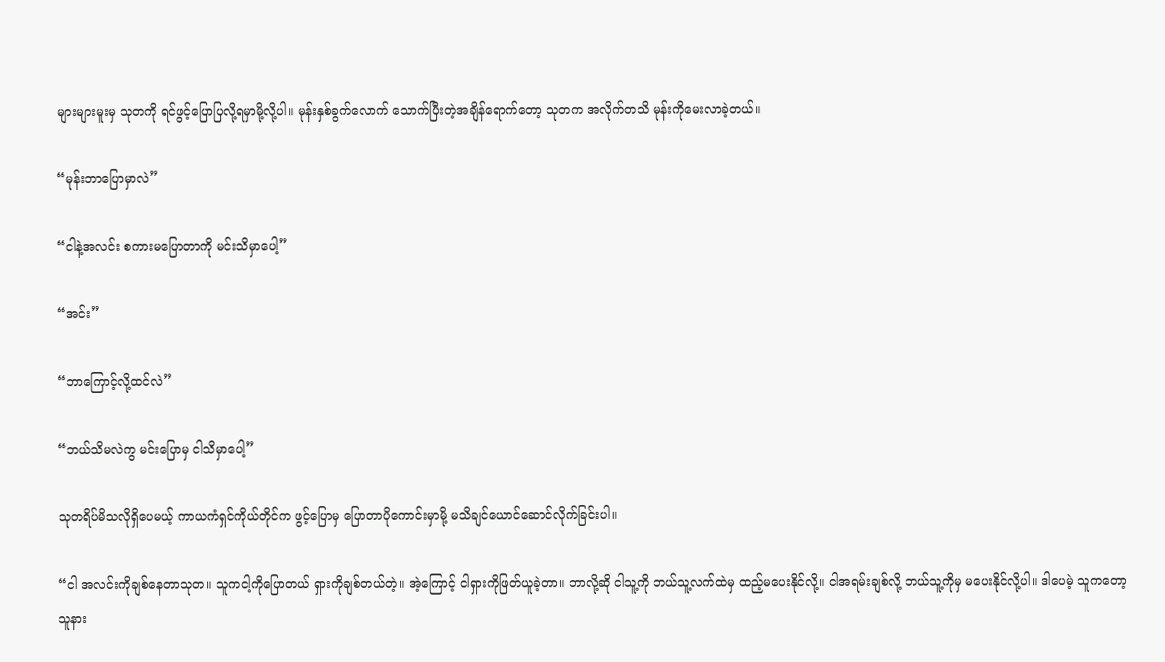များများမူးမှ သုတကို ရင်ဖွင့်ပြောပြလို့ရမှာမို့လို့ပါ။ မုန်းနှစ်ခွက်လောက် သောက်ပြီးတဲ့အချိန်ရောက်တော့ သုတက အလိုက်တသိ မုန်းကိုမေးလာခဲ့တယ်။

“မုန်းဘာပြောမှာလဲ”

“ငါနဲ့အလင်း စကားမပြောတာကို မင်းသိမှာပေါ့”

“အင်း”

“ဘာကြောင့်လို့ထင်လဲ”

“ဘယ်သိမလဲကွ မင်းပြောမှ ငါသိမှာပေါ့”

သုတရိပ်မိသလိုရှိပေမယ့် ကာယကံရှင်ကိုယ်တိုင်က ဖွင့်ပြောမှ ပြောတာပိုကောင်းမှာမို့ မသိချင်ယောင်ဆောင်လိုက်ခြင်းပါ။

“ငါ အလင်းကိုချစ်နေတာသုတ။ သူကငါ့ကိုပြောတယ် ရှားကိုချစ်တယ်တဲ့။ အဲ့ကြောင့် ငါရှားကိုဖြတ်ယူခဲ့တာ။ ဘာလို့ဆို ငါသူ့ကို ဘယ်သူ့လက်ထဲမှ ထည့်မပေးနိုင်လို့။ ငါအရမ်းချစ်လို့ ဘယ်သူ့ကိုမှ မပေးနိုင်လို့ပါ။ ဒါပေမဲ့ သူကတော့ သူနား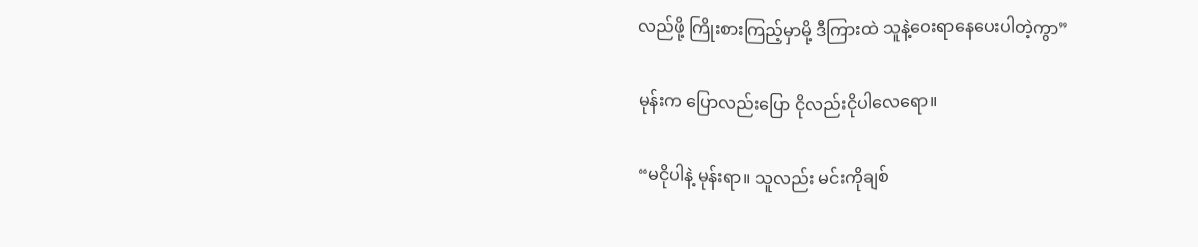လည်ဖို့ ကြိုးစားကြည့်မှာမို့ ဒီကြားထဲ သူနဲ့ဝေးရာနေပေးပါတဲ့ကွာ”

မုန်းက ပြောလည်းပြော ငိုလည်းငိုပါလေရော။

“မငိုပါနဲ့ မုန်းရာ။ သူလည်း မင်းကိုချစ်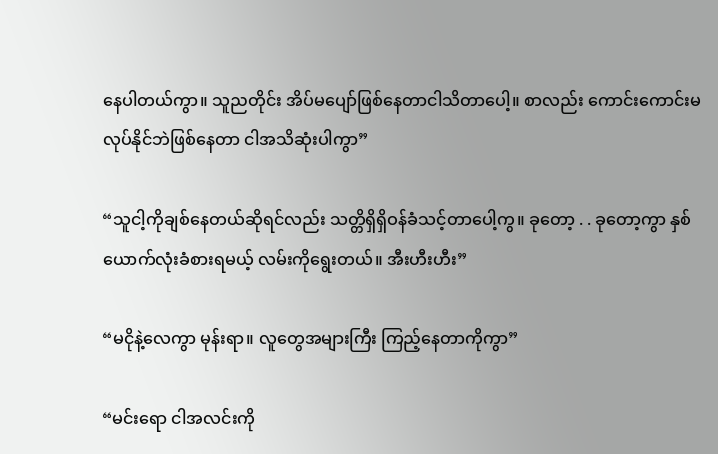နေပါတယ်ကွာ။ သူညတိုင်း အိပ်မပျော်ဖြစ်နေတာငါသိတာပေါ့။ စာလည်း ကောင်းကောင်းမလုပ်နိုင်ဘဲဖြစ်နေတာ ငါအသိဆုံးပါကွာ”

“သူငါ့ကိုချစ်နေတယ်ဆိုရင်လည်း သတ္တိရှိရှိဝန်ခံသင့်တာပေါ့ကွ။ ခုတော့ . . ခုတော့ကွာ နှစ်ယောက်လုံးခံစားရမယ့် လမ်းကိုရွေးတယ်။ အီးဟီးဟီး”

“မငိုနဲ့လေကွာ မုန်းရာ။ လူတွေအများကြီး ကြည့်နေတာကိုကွာ”

“မင်းရော ငါအလင်းကို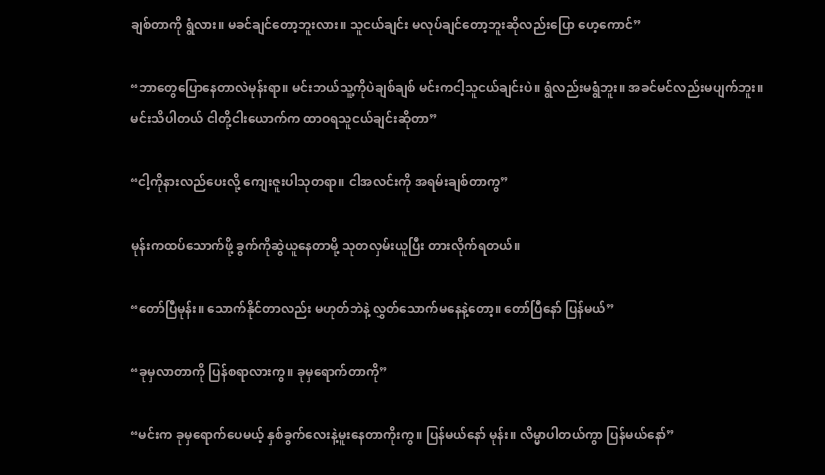ချစ်တာကို ရွံလား။ မခင်ချင်တော့ဘူးလား။ သူငယ်ချင်း မလုပ်ချင်တော့ဘူးဆိုလည်းပြော ဟေ့ကောင်”

“ဘာတွေပြောနေတာလဲမုန်းရာ။ မင်းဘယ်သူ့ကိုပဲချစ်ချစ် မင်းကငါ့သူငယ်ချင်းပဲ။ ရွံလည်းမရွံဘူး။ အခင်မင်လည်းမပျက်ဘူး။ မင်းသိပါတယ် ငါတို့ငါးယောက်က ထာဝရသူငယ်ချင်းဆိုတာ”

“ငါ့ကိုနားလည်ပေးလို့ ကျေးဇူးပါသုတရာ။ ငါအလင်းကို အရမ်းချစ်တာကွ”

မုန်းကထပ်သောက်ဖို့ ခွက်ကိုဆွဲယူနေတာမို့ သုတလှမ်းယူပြီး တားလိုက်ရတယ်။

“တော်ပြီမုန်း။ သောက်နိုင်တာလည်း မဟုတ်ဘဲနဲ့ လွှတ်သောက်မနေနဲ့တော့။ တော်ပြီနော် ပြန်မယ်”

“ခုမှလာတာကို ပြန်စရာလားကွ။ ခုမှရောက်တာကို”

“မင်းက ခုမှရောက်ပေမယ့် နှစ်ခွက်လေးနဲ့မူးနေတာကိုးကွ။ ပြန်မယ်နော် မုန်း။ လိမ္မာပါတယ်ကွာ ပြန်မယ်နော်”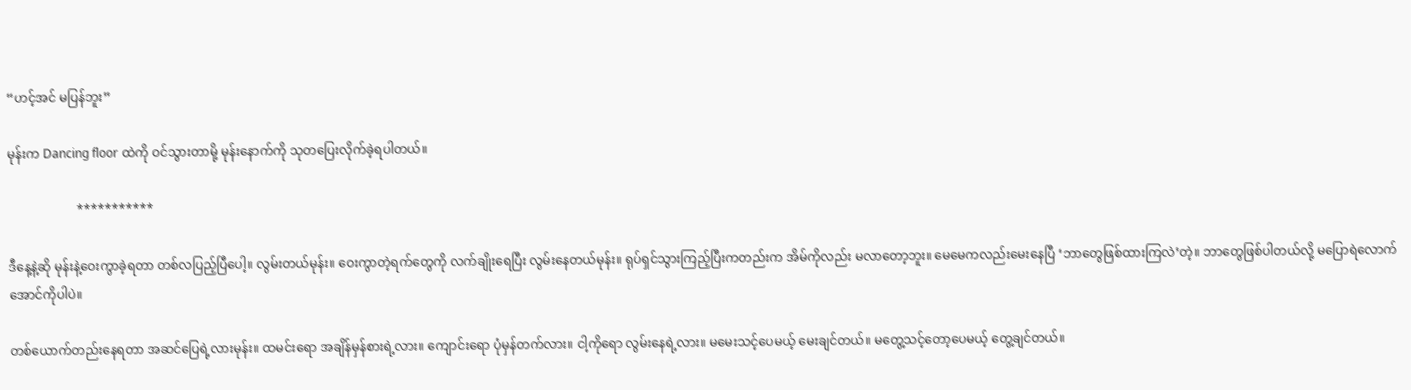“ဟင့်အင် မပြန်ဘူး”

မုန်းက Dancing floor ထဲကို ဝင်သွားတာမို့ မုန်းနောက်ကို သုတပြေးလိုက်ခဲ့ရပါတယ်။

                      ***********

ဒီနေ့နဲ့ဆို မုန်းနဲ့ဝေးကွာခဲ့ရတာ တစ်လပြည့်ပြီပေါ့။ လွမ်းတယ်မုန်း။ ဝေးကွာတဲ့ရက်တွေကို လက်ချိုးရေပြီး လွမ်းနေတယ်မုန်း။ ရုပ်ရှင်သွားကြည့်ပြီးကတည်းက အိမ်ကိုလည်း မလာတော့ဘူး။ မေမေကလည်းမေးနေပြီ ‘ဘာတွေဖြစ်ထားကြလဲ’တဲ့။ ဘာတွေဖြစ်ပါတယ်လို့ မပြောရဲလောက်အောင်ကိုပါပဲ။

တစ်ယောက်တည်းနေရတာ အဆင်ပြေရဲ့လားမုန်း။ ထမင်းရော အချိန်မှန်စားရဲ့လား။ ကျောင်းရော ပုံမှန်တက်လား။ ငါ့ကိုရော လွမ်းနေရဲ့လား။ မမေးသင့်ပေမယ့် မေးချင်တယ်။ မတွေ့သင့်တော့ပေမယ့် တွေ့ချင်တယ်။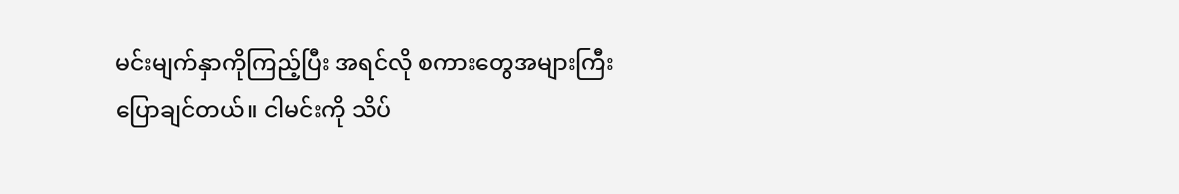မင်းမျက်နှာကိုကြည့်ပြီး အရင်လို စကားတွေအများကြီး ပြောချင်တယ်။ ငါမင်းကို သိပ်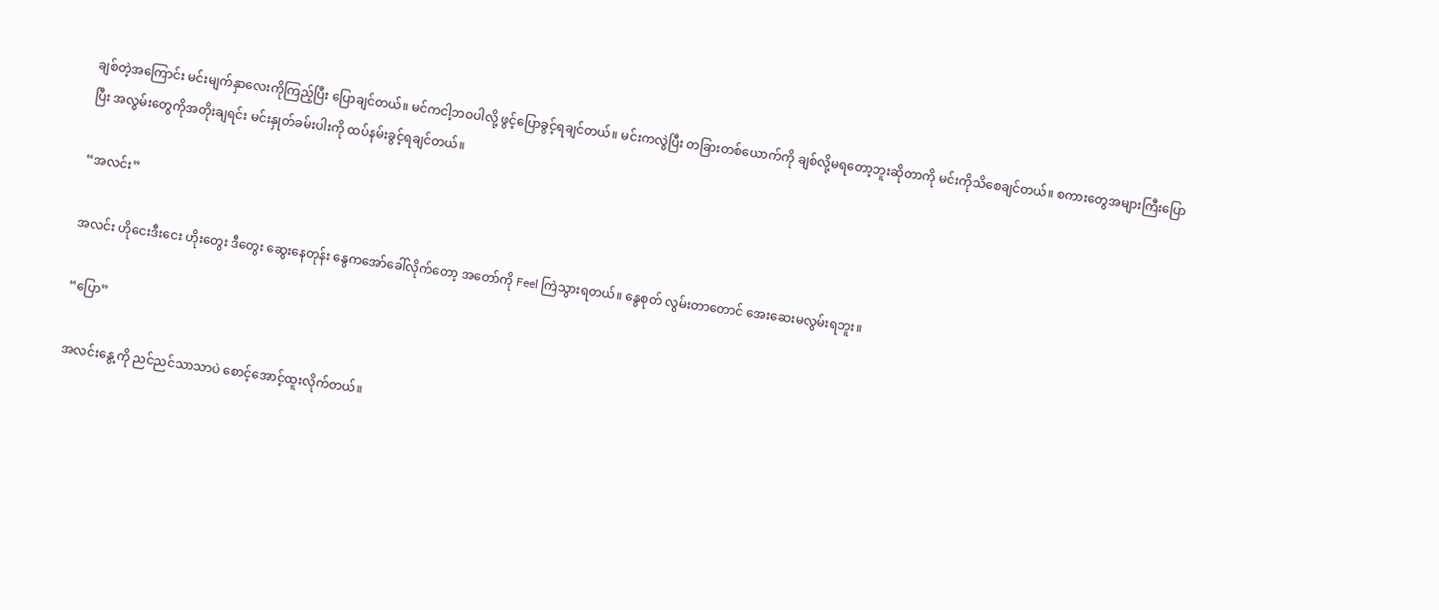ချစ်တဲ့အကြောင်း မင်းမျက်နှာလေးကိုကြည့်ပြီး ပြောချင်တယ်။ မင်ကငါ့ဘဝပါလို့ ဖွင့်ပြောခွင့်ရချင်တယ်။ မင်းကလွဲပြီး တခြားတစ်ယောက်ကို ချစ်လို့မရတော့ဘူးဆိုတာကို မင်းကိုသိစေချင်တယ်။ စကားတွေအများကြီးပြောပြီး အလွမ်းတွေကိုအတိုးချရင်း မင်းနှုတ်ခမ်းပါးကို ထပ်နမ်းခွင့်ရချင်တယ်။

“အလင်း”

အလင်း ဟိုငေးဒီးငေး ဟိုးတွေး ဒီတွေး ဆွေးနေတုန်း နွေကအော်ခေါ်လိုက်တော့ အတော်ကို Feel ကြဲသွားရတယ်။ နွေစုတ် လွမ်းတာတောင် အေးဆေးမလွမ်းရဘူး။

“ပြော”

အလင်းနွေ့ကို ညင်ညင်သာသာပဲ စောင့်အောင့်ထူးလိုက်တယ်။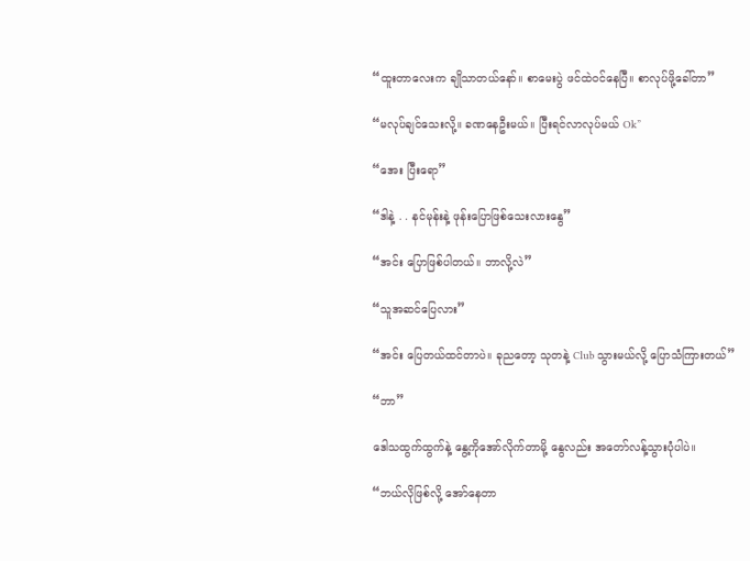“ထူးတာလေးက ချိုသာတယ်နော်။ စာမေးပွဲ ဖင်ထဲဝင်နေပြီ။ စာလုပ်ဖို့ခေါ်တာ”

“မလုပ်ချင်သေးလို့။ ခဏနေဦးမယ်။ ပြီးရင်လာလုပ်မယ် Ok”

“အေး ပြီးရော”

“ဒါနဲ့ . . နင်မုန်းနဲ့ ဖုန်းပြောဖြစ်သေးလားနွေ”

“အင်း ပြောဖြစ်ပါတယ်။ ဘာလို့လဲ”

“သူအဆင်ပြေလား”

“အင်း ပြေတယ်ထင်တာပဲ။ ခုညတော့ သုတနဲ့ Club သွားမယ်လို့ ပြောသံကြားတယ်”

“ဘာ”

ဒေါသထွက်ထွက်နဲ့ နွေ့ကိုအော်လိုက်တာမို့ နွေလည်း အတော်လန့်သွားပုံပါပဲ။

“ဘယ်လိုဖြစ်လို့ အော်နေတာ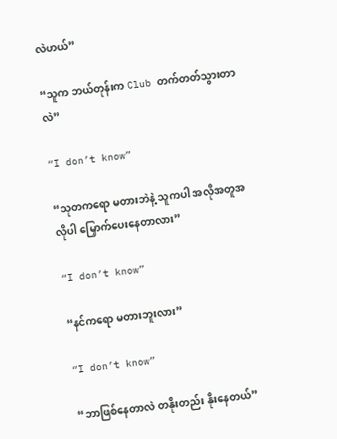လဲဟယ်”

“သူက ဘယ်တုန်းက Club တက်တတ်သွားတာလဲ”

“I don’t know”

“သုတကရော မတားဘဲနဲ့ သူကပါ အလိုအတူအလိုပါ မြှောက်ပေးနေတာလား”

“I don’t know”

“နင်ကရော မတားဘူးလား”

“I don’t know”

“ဘာဖြစ်နေတာလဲ တနိုးတည်း နိုးနေတယ်”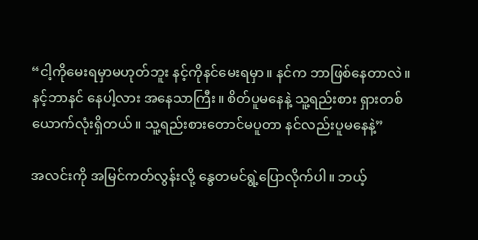“ငါ့ကိုမေးရမှာမဟုတ်ဘူး နင့်ကိုနင်မေးရမှာ။ နင်က ဘာဖြစ်နေတာလဲ။ နင့်ဘာနင် နေပါ့လား အနေသာကြီး။ စိတ်ပူမနေနဲ့ သူ့ရည်းစား ရှားတစ်ယောက်လုံးရှိတယ်။ သူ့ရည်းစားတောင်မပူတာ နင်လည်းပူမနေနဲ့”

အလင်းကို အမြင်ကတ်လွန်းလို့ နွေတမင်ရွဲ့ပြောလိုက်ပါ။ ဘယ့်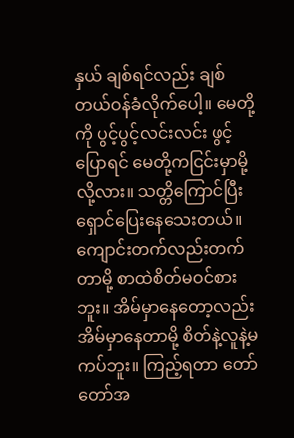နှယ် ချစ်ရင်လည်း ချစ်တယ်‌ဝန်ခံလိုက်ပေါ့။ မေတို့ကို ပွင့်ပွင့်လင်းလင်း ဖွင့်ပြောရင် မေတို့ကငြင်းမှာမို့လို့လား။ သတ္တိကြောင်ပြီး ရှောင်ပြေးနေသေးတယ်။ ကျောင်းတက်လည်းတက်တာမို့ စာထဲစိတ်မဝင်စားဘူး။ အိမ်မှာနေတော့လည်း အိမ်မှာနေတာမို့ စိတ်နဲ့လူနဲ့မကပ်ဘူး။ ကြည့်ရတာ တော်တော်အ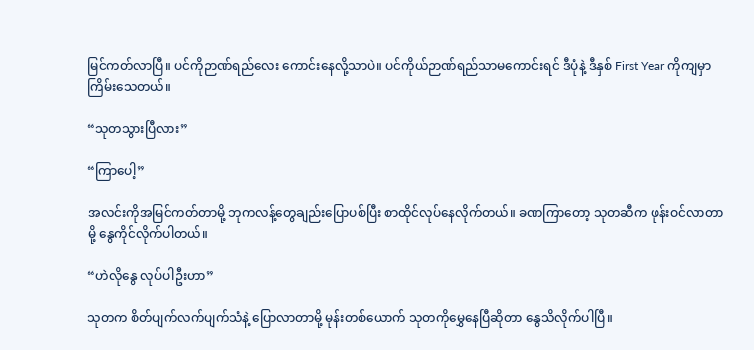မြင်ကတ်လာပြီ။ ပင်ကိုဉာဏ်ရည်လေး ကောင်းနေလို့သာပဲ။ ပင်ကိုယ်ဉာဏ်ရည်သာမကောင်းရင် ဒီပုံနဲ့ ဒီနှစ် First Year ကိုကျမှာ ကြိမ်းသေတယ်။

“သုတသွားပြီလား”

“ကြာပေါ့”

အလင်းကိုအမြင်ကတ်တာမို့ ဘုကလန့်‌တွေချည်းပြောပစ်ပြီး စာထိုင်လုပ်နေလိုက်တယ်။ ခဏကြာတော့ သုတဆီက ဖုန်းဝင်လာတာမို့ နွေကိုင်လိုက်ပါတယ်။

“ဟဲလိုနွေ လုပ်ပါဦးဟာ”

သုတက စိတ်ပျက်လက်ပျက်သံနဲ့ ပြောလာတာမို့ မုန်းတစ်ယောက် သုတကို‌မွှေနေပြီဆိုတာ နွေသိလိုက်ပါပြီ။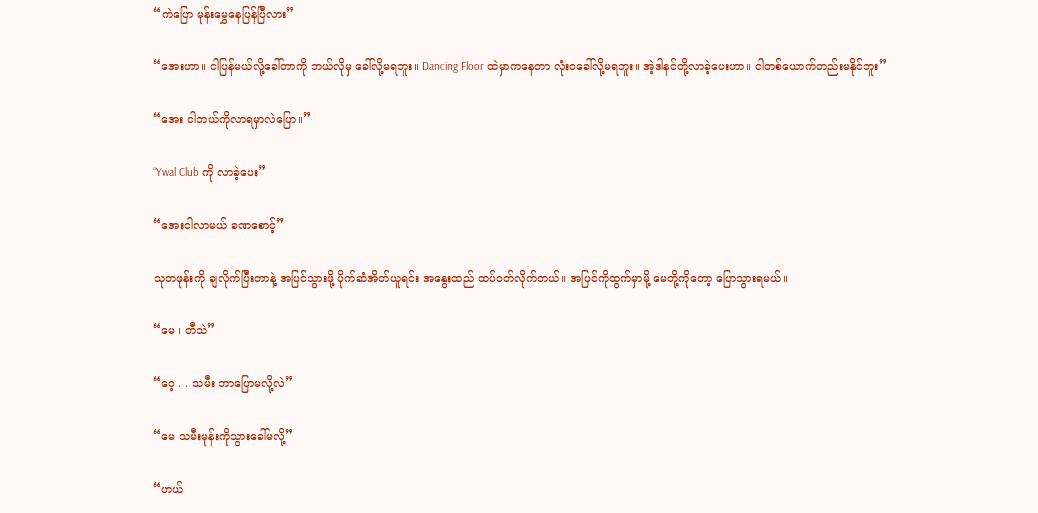“ကဲပြော မုန်းမွှေနေပြန်ပြီလား”

“အေးဟာ။ ငါပြန်မယ်လို့ခေါ်တာကို ဘယ်လိုမှ ခေါ်လို့မရဘူး။ Dancing Floor ထဲမှာကနေတာ လုံးဝခေါ်လို့မရဘူး။ အဲ့ဒါနင်တို့လာခဲ့ပေးဟာ။ ငါတစ်ယောက်တည်းမနိုင်ဘူး”

“အေး ငါဘယ်ကိုလာရမှာလဲပြော။”

“Ywal Club ကို လာခဲ့ပေး”

“အေးငါလာမယ် ခဏစောင့်”

သုတဖုန်းကို ချလိုက်ပြီးတာနဲ့ အပြင်သွားဖို့ ပိုက်ဆံအိတ်ယူရင်း အနွေးထည် ထပ်ဝတ်လိုက်တယ်။ အပြင်ကိုထွက်မှာမို့ မေတို့ကိုတော့ ပြောသွားရမယ်။

“မေ ၊ တီသဲ”

“ဝေ့ . . သမီး ဘာပြောမလို့လဲ”

“မေ သမီးမုန်းကိုသွားခေါ်မလို့”

“ဟယ်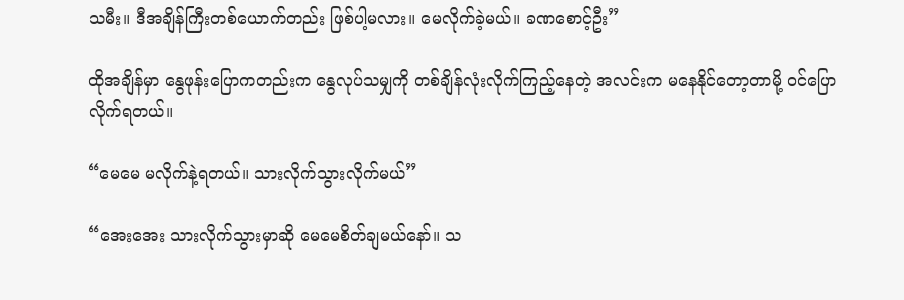သမီး။ ဒီအချိန်ကြီးတစ်ယောက်တည်း ဖြစ်ပါ့မလား။ မေလိုက်ခဲ့မယ်။ ခဏစောင့်ဦး”

ထိုအချိန်မှာ နွေဖုန်းပြောကတည်းက နွေလုပ်သမျှကို တစ်ချိန်လုံးလိုက်ကြည့်နေတဲ့ အလင်းက မနေနိုင်တော့တာမို့ ဝင်ပြောလိုက်ရတယ်။

“မေ‌မေ မလိုက်နဲ့ရတယ်။ သားလိုက်သွားလိုက်မယ်”

“အေးအေး သားလိုက်သွားမှာဆို မေမေစိတ်ချမယ်နော်။ သ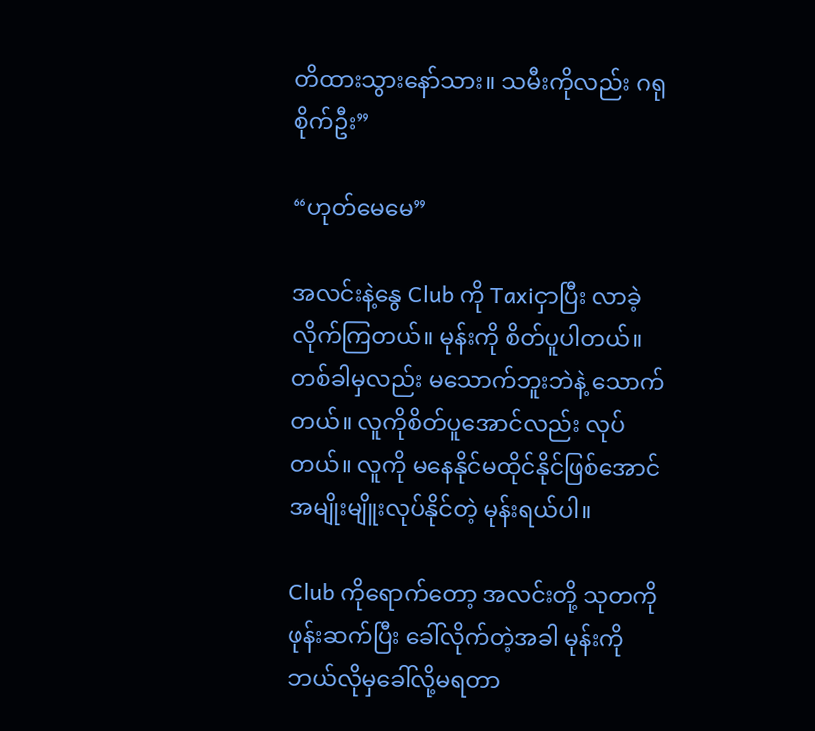တိထားသွားနော်သား။ သမီးကိုလည်း ဂရုစိုက်ဦး”

“ဟုတ်မေမေ”

အလင်းနဲ့နွေ Club ကို Taxiငှာပြီး လာခဲ့လိုက်ကြတယ်။ မုန်းကို စိတ်ပူပါတယ်။ တစ်ခါမှလည်း မသောက်ဘူးဘဲနဲ့ သောက်တယ်။ လူကိုစိတ်ပူအောင်လည်း လုပ်တယ်။ လူကို မနေနိုင်မထိုင်နိုင်ဖြစ်အောင် အမျိုးမျိူးလုပ်နိုင်တဲ့ မုန်းရယ်ပါ။

Club ကိုရောက်တော့ အလင်းတို့ သုတကိုဖုန်းဆက်ပြီး ခေါ်လိုက်တဲ့အခါ မုန်းကိုဘယ်လိုမှခေါ်လို့မရတာ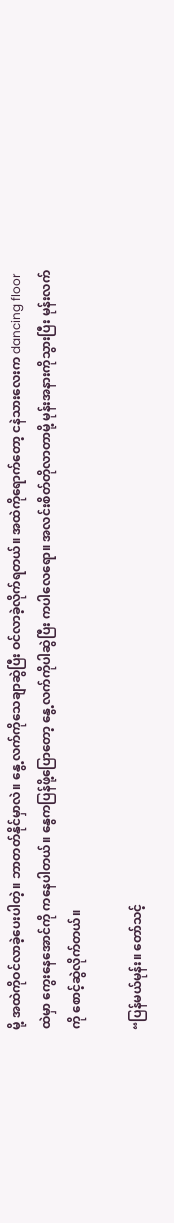မို့ အထဲကိုဝင်လာခဲ့ပေးပါတဲ့။ ဘာတတ်နိုင်မှာလဲ။ နွေ့လက်ကိုသေချာဆွဲပြီး ဝင်လာခဲ့လိုက်ရတယ်။ အထဲကိုရောက်တော့ ငနဲသား‌လေးက dancing floor ထဲမှာ ကွေးနေအောင်ကို ကနေပါတယ်။ နွေကပြန်ဖို့ပြောတော့ နွေ့လက်ကိုပါဆွဲပြီး ကပါ‌လေရော။ အလင်းစိတ်တိုလာတာမို့ မုန်းအနားကိုသွားပြီး မုန်းလက်ကို စောင့်ဆွဲလိုက်တယ်။

“ပြန်မယ်မုန်း။ တော်သင့်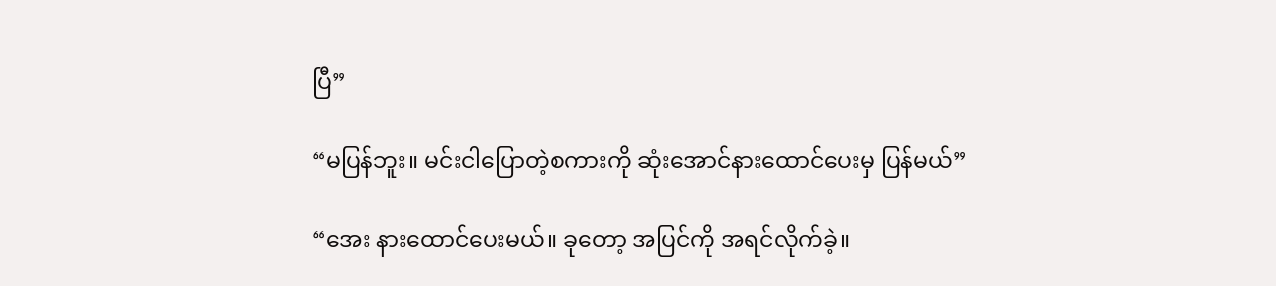ပြီ”

“မပြန်ဘူး။ မင်းငါပြောတဲ့စကားကို ဆုံးအောင်နားထောင်ပေးမှ ပြန်မယ်”

“အေး နားထောင်ပေးမယ်။ ခုတော့ အပြင်ကို အရင်လိုက်ခဲ့။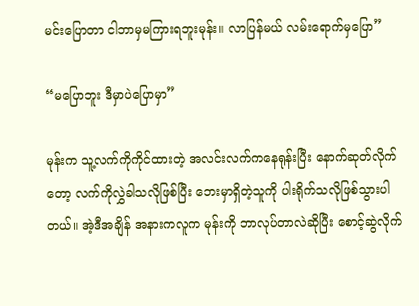မင်းပြောတာ ငါဘာမှမကြားရဘူးမုန်း။ လာပြန်မယ် လမ်းရောက်မှပြော”

“မပြောဘူး ဒီမှာပဲပြောမှာ”

မုန်းက သူ့လက်ကိုကိုင်ထားတဲ့ အလင်းလက်ကနေရုန်းပြီး နောက်ဆုတ်လိုက်တော့ လက်ကိုလွှဲခါသလိုဖြစ်ပြီး ဘေးမှာရှိတဲ့သူကို ပါးရိုက်သလိုဖြစ်သွားပါတယ်။ အဲ့ဒီအချိန် အနားကလူက မုန်းကို ဘာလုပ်တာလဲဆိုပြီး စောင့်ဆွဲလိုက်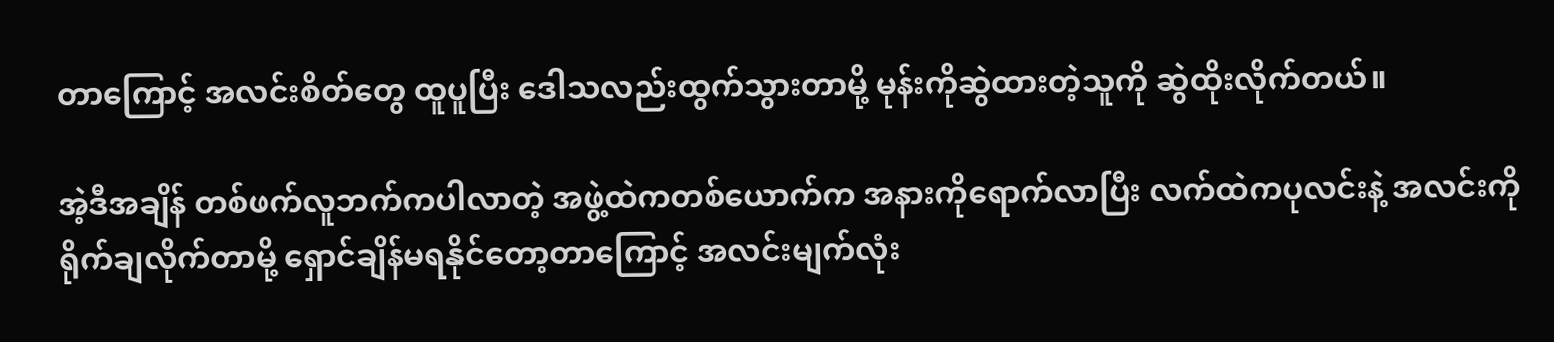တာကြောင့် အလင်းစိတ်တွေ ထူပူပြီး ဒေါသလည်းထွက်သွားတာမို့ မုန်းကိုဆွဲထားတဲ့သူကို ဆွဲထိုးလိုက်တယ်။

အဲ့ဒီအချိန် တစ်ဖက်လူဘက်ကပါလာတဲ့ အဖွဲ့ထဲကတစ်ယောက်က အနားကိုရောက်လာပြီး လက်ထဲကပုလင်းနဲ့ အလင်းကိုရိုက်ချလိုက်တာမို့ ရှောင်ချိန်မရနိုင်တော့တာကြောင့် အလင်းမျက်လုံး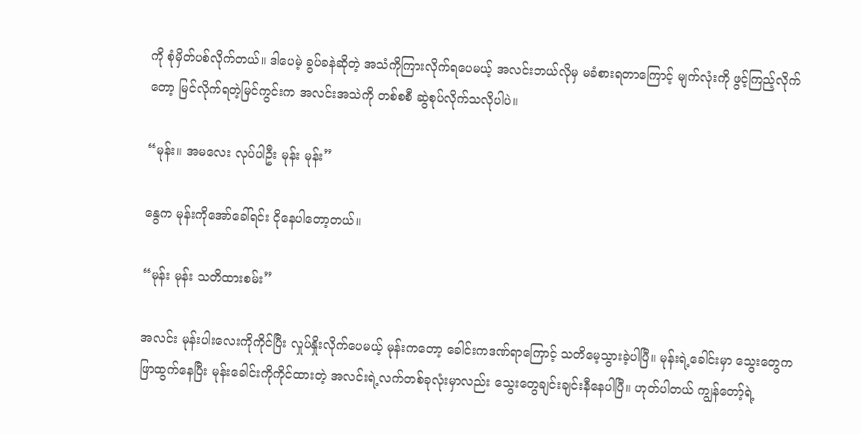ကို စုံမှိတ်ပစ်လိုက်တယ်။ ဒါပေမဲ့ ခွပ်ခနဲဆိုတဲ့ အသံကိုကြားလိုက်ရပေမယ့် အလင်းဘယ်လိုမှ မခံစားရတာကြောင့် မျက်လုံးကို ဖွင့်ကြည့်လိုက်တော့ မြင်လိုက်ရတဲ့မြင်ကွင်းက အလင်းအသဲကို တစ်စစီ ဆွဲစုပ်လိုက်သလိုပါပဲ။

“မုန်း။ အမလေး လုပ်ပါဦး မုန်း မုန်း”

နွေက မုန်းကိုအော်ခေါ်ရင်း ငိုနေပါတော့တယ်။

“မုန်း မုန်း သတိထားစမ်း”

အလင်း မုန်းပါးလေးကိုကိုင်ပြီး လှုပ်နှိုးလိုက်ပေမယ့် မုန်းကတော့ ခေါင်းကဒဏ်ရာကြောင့် သတိမေ့သွားခဲ့ပါပြီ။ မုန်းရဲ့ခေါင်းမှာ သွေးတွေကဖြာထွက်နေပြီး မုန်းခေါင်းကိုကိုင်ထားတဲ့ အလင်းရဲ့လက်တစ်ခုလုံးမှာလည်း သွေးတွေချင်းချင်းနီနေပါပြီ။ ဟုတ်ပါတယ် ကျွန်တော့်ရဲ့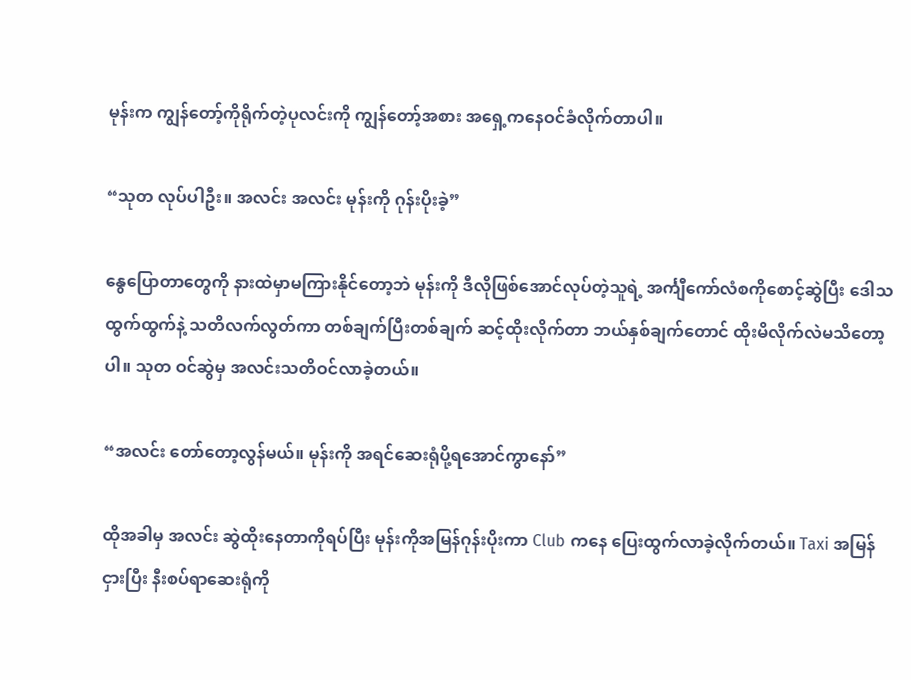မုန်းက ကျွန်တော့်ကိုရိုက်တဲ့ပုလင်းကို ကျွန်တော့်အစား အရှေ့ကနေဝင်ခံလိုက်တာပါ။

“သုတ လုပ်ပါဦး။ အလင်း အလင်း မုန်းကို ဂုန်းပိုးခဲ့”

နွေပြောတာတွေကို နားထဲမှာမကြားနိုင်တော့ဘဲ မုန်းကို ဒီလိုဖြစ်အောင်လုပ်တဲ့သူရဲ့ အင်္ကျီကော်လံစကိုစောင့်ဆွဲပြီး ဒေါသထွက်ထွက်နဲ့ သတိလက်လွတ်ကာ တစ်ချက်ပြီးတစ်ချက် ဆင့်ထိုးလိုက်တာ ဘယ်နှစ်ချက်တောင် ထိုးမိလိုက်လဲမသိတော့ပါ။ သုတ ဝင်ဆွဲမှ အလင်းသတိဝင်လာခဲ့တယ်။

“အလင်း တော်တော့လွန်မယ်။ မုန်းကို အရင်ဆေးရုံပို့ရအောင်ကွာနော်”

ထိုအခါမှ အလင်း ဆွဲထိုးနေတာကိုရပ်ပြီး မုန်းကိုအမြန်ဂုန်းပိုးကာ Club ကနေ ပြေးထွက်လာခဲ့လိုက်တယ်။ Taxi အမြန်ငှားပြီး နီးစပ်ရာဆေးရုံကို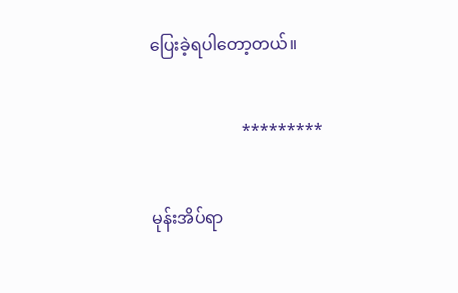ပြေးခဲ့ရပါတော့တယ်။

                      *********

မုန်းအိပ်ရာ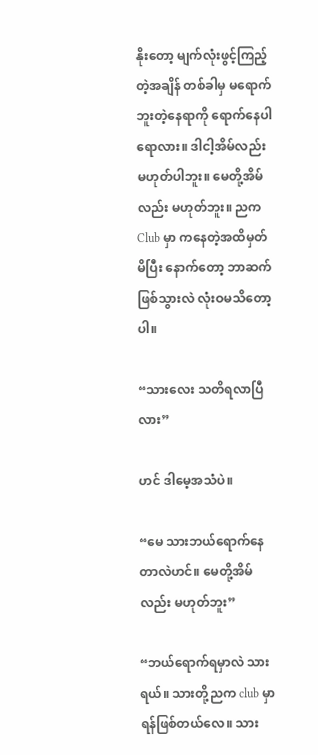နိုးတော့ မျက်လုံးဖွင့်ကြည့်တဲ့အချိန် တစ်ခါမှ မရောက်ဘူးတဲ့နေရာကို ရောက်နေပါရောလား။ ဒါငါ့အိမ်လည်း မဟုတ်ပါဘူး။ မေတို့အိမ်လည်း မဟုတ်ဘူး။ ညက Club မှာ ကနေတဲ့အထိမှတ်မိပြီး နောက်တော့ ဘာဆက်ဖြစ်သွားလဲ လုံးဝမသိတော့ပါ။

“သားလေး သတိရလာပြီလား”

ဟင် ဒါမေ့အသံပဲ။

“မေ သားဘယ်ရောက်နေတာလဲဟင်။ မေတို့အိမ်လည်း မဟုတ်ဘူး”

“ဘယ်ရောက်ရမှာလဲ သားရယ်။ သားတို့ညက club မှာရန်ဖြစ်တယ်လေ။ သား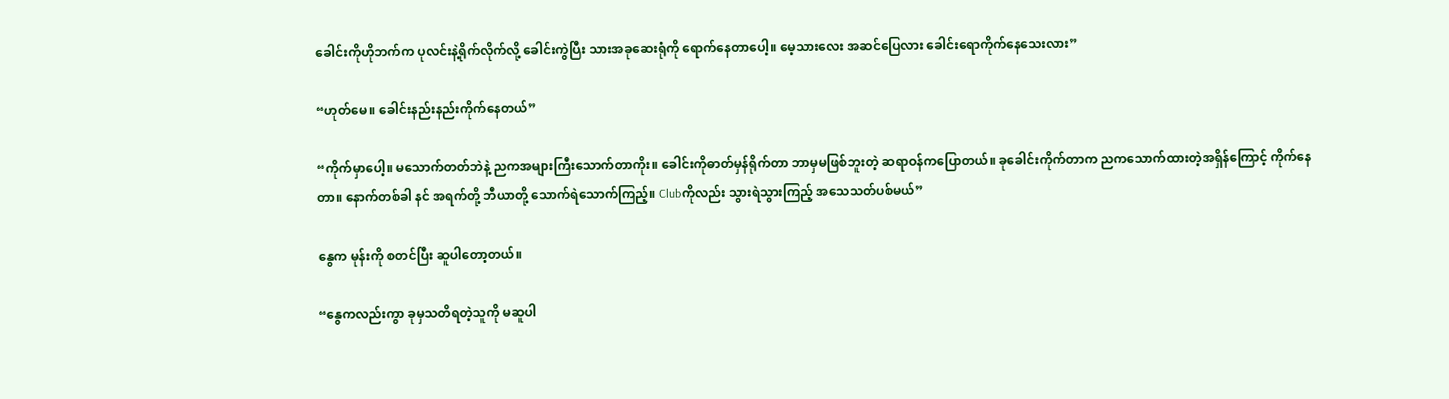ခေါင်းကိုဟိုဘက်က ပုလင်းနဲ့ရိုက်လိုက်လို့ ခေါင်းကွဲပြီး သားအခုဆေးရုံကို ရောက်နေတာပေါ့။ မေ့သားလေး အဆင်ပြေလား ခေါင်းရောကိုက်နေသေးလား”

“ဟုတ်မေ။ ခေါင်းနည်းနည်းကိုက်နေတယ်”

“ကိုက်မှာပေါ့။ မသောက်တတ်ဘဲနဲ့ ညကအများကြီးသောက်တာကိုး။ ခေါင်းကိုဓာတ်မှန်ရိုက်တာ ဘာမှမဖြစ်ဘူးတဲ့ ဆရာဝန်ကပြောတယ်။ ခုခေါင်းကိုက်တာက ညကသောက်ထားတဲ့အရှိန်ကြောင့် ကိုက်နေတာ။ နောက်တစ်ခါ နင် အရက်တို့ ဘီယာတို့ သောက်ရဲသောက်ကြည့်။ Clubကိုလည်း သွားရဲသွားကြည့် အသေသတ်ပစ်မယ်”

နွေက မုန်းကို စတင်ပြီး ဆူပါတော့တယ်။

“နွေကလည်းကွာ ခုမှသတိရတဲ့သူကို မဆူပါ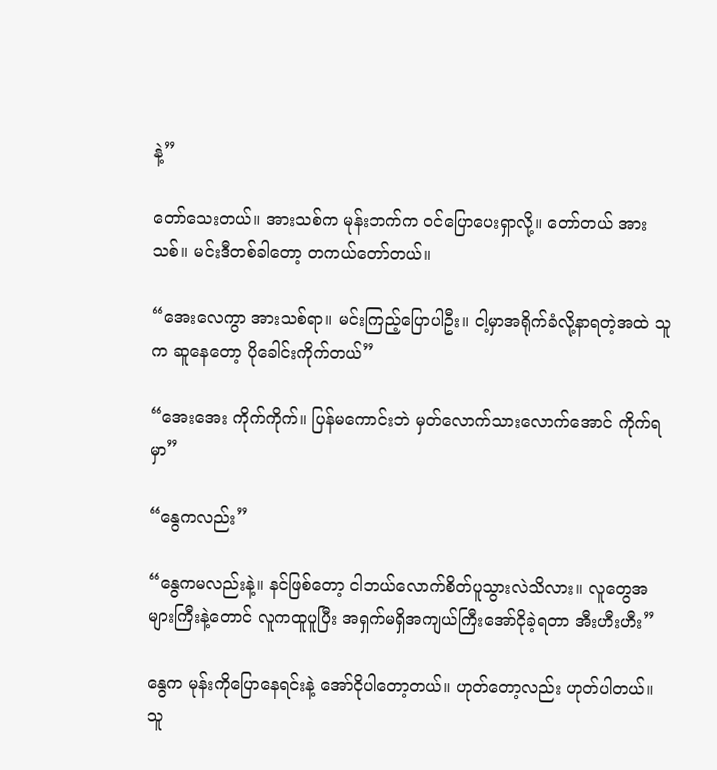နဲ့”

တော်သေးတယ်။ အားသစ်က မုန်းဘက်က ဝင်ပြောပေးရှာလို့။ တော်တယ် အားသစ်။ မင်းဒီတစ်ခါတော့ တကယ်တော်တယ်။

“အေးလေကွာ အားသစ်ရာ။ မင်းကြည့်ပြောပါဦး။ ငါ့မှာအရိုက်ခံလို့နာရတဲ့အထဲ သူက ဆူနေတော့ ပိုခေါင်းကိုက်တယ်”

“အေးအေး ကိုက်ကိုက်။ ပြန်မကောင်းဘဲ မှတ်လောက်သားလောက်အောင် ကိုက်ရမှာ”

“နွေကလည်း”

“နွေကမလည်းနဲ့။ နင်ဖြစ်တော့ ငါဘယ်လောက်စိတ်ပူသွားလဲသိလား။ လူတွေအများကြီးနဲ့တောင် လူကထူပူပြီး အရှက်မရှိအကျယ်ကြီးအော်ငိုခဲ့ရတာ အီးဟီးဟီး”

နွေက မုန်းကိုပြောနေရင်းနဲ့ အော်ငိုပါ‌တော့တယ်။ ဟုတ်တော့လည်း ဟုတ်ပါတယ်။ သူ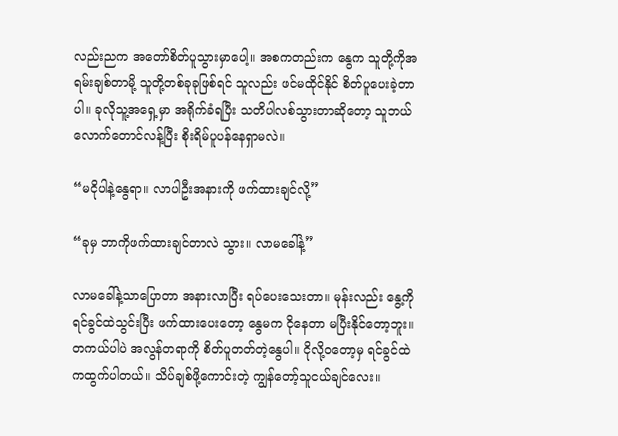လည်းညက အတော်စိတ်ပူသွားမှာပေါ့။ အစကတည်းက နွေက သူတို့ကိုအရမ်းချစ်တာမို့ သူတို့တစ်ခုခုဖြစ်ရင် သူလည်း ဖင်မထိုင်နိုင် စိတ်ပူပေးခဲ့တာပါ။ ခုလိုသူ့‌အရှေ့မှာ အရိုက်ခံရပြီး သတိပါလစ်သွားတာ‌ဆိုတော့ သူဘယ်လောက်တောင်လန့်ပြီး စိုးရိမ်ပူပန်နေရှာမလဲ။

“မငိုပါနဲ့နွေရာ။ လာပါဦးအနားကို ဖက်ထားချင်လို့”

“ခုမှ ဘာကိုဖက်ထားချင်တာလဲ သွား။ လာမခေါ်နဲ့”

လာမခေါ်နဲ့သာပြောတာ အနားလာပြီး ရပ်ပေးသေးတာ။ မုန်းလည်း နွေ့ကိုရင်ခွင်ထဲသွင်းပြီး ဖက်ထားပေးတော့ နွေမက ငိုနေတာ မပြီးနိုင်တော့ဘူး။ တကယ်ပါပဲ အလွန်တရာကို စိတ်ပူတတ်တဲ့နွေပါ။ ငိုလို့ဝတော့မှ ရင်ခွင်ထဲကထွက်ပါတယ်။ သိပ်ချစ်ဖို့ကောင်းတဲ့ ကျွန်တော့်သူငယ်ချင်‌လေး။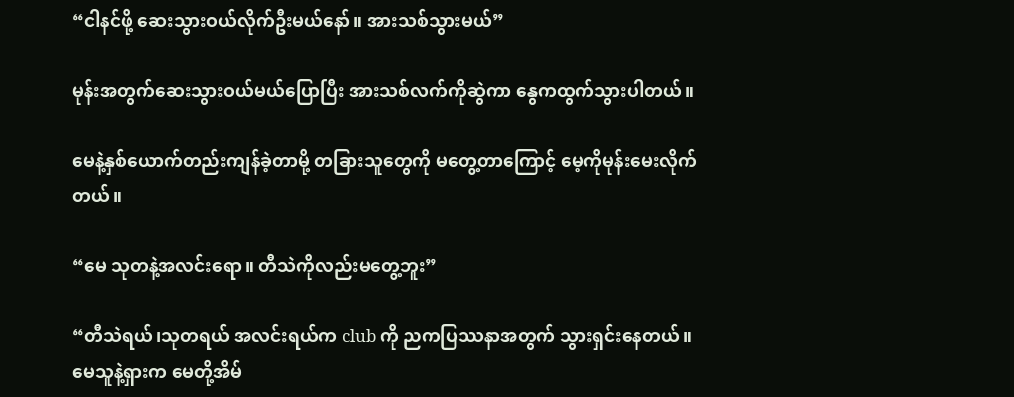“ငါနင်ဖို့ ဆေးသွားဝယ်လိုက်ဦးမယ်နော်။ အားသစ်သွားမယ်”

မုန်းအတွက်ဆေးသွားဝယ်မယ်ပြောပြီး အားသစ်လက်ကိုဆွဲကာ နွေကထွက်သွားပါတယ်။

မေနဲ့နှစ်ယောက်တည်းကျန်ခဲ့တာမို့ တခြားသူတွေကို မတွေ့တာကြောင့် မေ့ကိုမုန်းမေးလိုက်တယ်။

“မေ သုတနဲ့အလင်းရော။ တီသဲကိုလည်းမတွေ့ဘူး”

“တီသဲရယ်၊သုတရယ် အလင်းရယ်က club ကို ညကပြဿနာအတွက် သွားရှင်းနေတယ်။ မေသူနဲ့ရှားက မေတို့အိမ်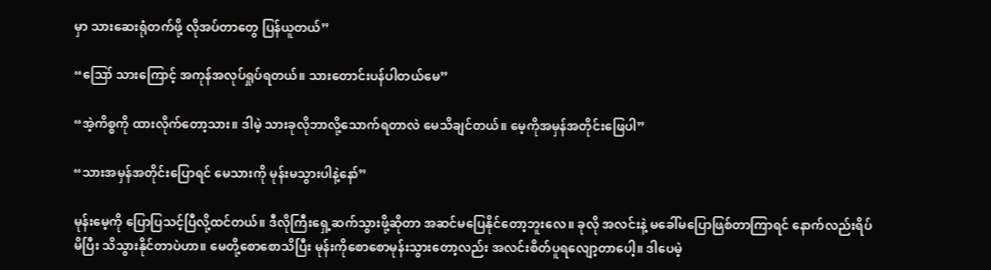မှာ သားဆေးရုံတက်ဖို့ လိုအပ်တာတွေ ပြန်ယူတယ်”

“ဪ သားကြောင့် အကုန်အလုပ်ရှုပ်ရတယ်။ သားတောင်းပန်ပါတယ်မေ”

“အဲ့ကိစ္စကို ထားလိုက်တော့သား။ ဒါမဲ့ သားခုလိုဘာလို့သောက်ရတာလဲ မေသိချင်တယ်။ မေ့ကိုအမှန်အတိုင်းဖြေပါ”

“သားအမှန်အတိုင်းပြောရင် မေသားကို မုန်းမသွားပါနဲ့နော်”

မုန်းမေ့ကို ပြောပြသင့်ပြီလို့ထင်တယ်။ ဒီလိုကြီးရှေ့ဆက်သွားဖို့ဆိုတာ အဆင်မပြေနိုင်တော့ဘူးလေ။ ခုလို အလင်းနဲ့ မခေါ်မပြောဖြစ်တာကြာရင် နောက်လည်းရိပ်မိပြီး သိသွားနိုင်တာပဲဟာ။ မေတို့စောစောသိပြီး မုန်းကိုစောစောမုန်းသွား‌တော့လည်း အလင်းစိတ်ပူရလျော့တာပေါ့။ ဒါပေမဲ့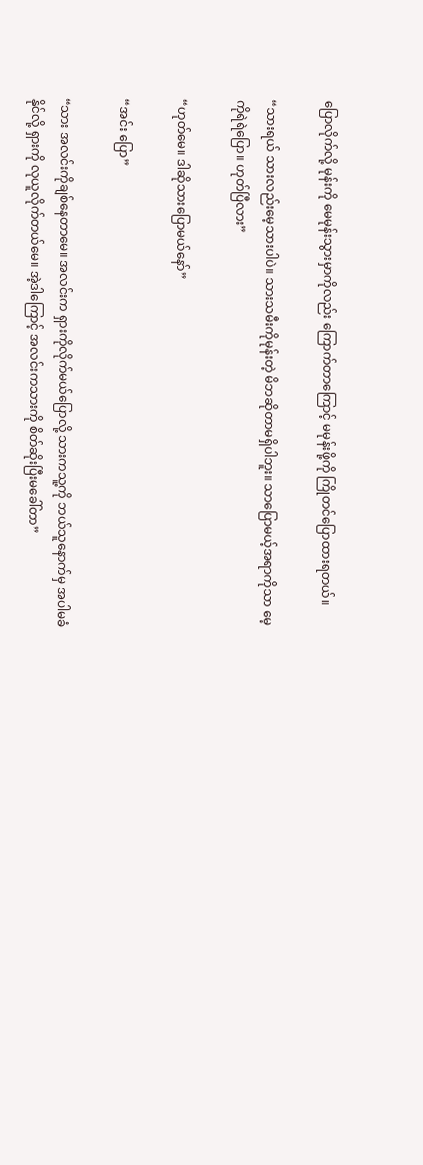ပြောလိုက်လို့ မုန်းကို မေမုန်းသွားမှာကိုလည်း ကြောက်တာကြောင့် မမုန်းဖို့ကို ကြိုတင်ပြောထားရတယ်။

“သားရယ် သားလည်းမေ့သားပါပဲ။ သားသမီးကိုမုန်းတဲ့ မိဘဆိုတာမရှိပါဘူး။ သာပြောမယ့်အရာကိုသာ မေ့ကိုရဲရဲပြော။ ဟုတ်ပြီလား”

“ဟုတ်မေ။ ဒါဆိုသားပြောမယ်နော်”

“အင်း ပြော”

“သား အလင်းကိုချစ်နေတာမေ။ အလင်းက ရှားကိုလိုက်မယ်ပြောလို့ သားကသူ့ကို ဘယ်သူနောက်မှ အပါမခံနိုင်လို့ ရှားကို လုယူလိုက်တယ်မေ။ အဲ့ဒါကြောင့် အလင်းကသားကို စိတ်ဆိုးပြီးမခေါ်တာ”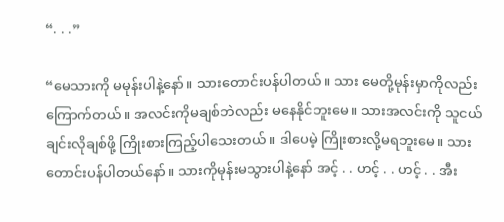“. . .”

“မေသားကို မမုန်းပါ‌နဲ့နော်။ သားတောင်းပန်ပါတယ်။ သား မေတို့မုန်းမှာကိုလည်း ကြောက်တယ်။ အလင်းကိုမချစ်ဘဲလည်း မနေနိုင်ဘူးမေ။ သားအလင်းကို သူငယ်ချင်းလိုချစ်ဖို့ ကြိုးစားကြည့်ပါသေးတယ်။ ဒါပေမဲ့ ကြိုးစားလို့မရဘူးမေ။ သားတောင်းပန်ပါတယ်နော်။ သားကိုမုန်းမသွားပါနဲ့နော် အင့် . . ဟင့် . . ဟင့် . . အီး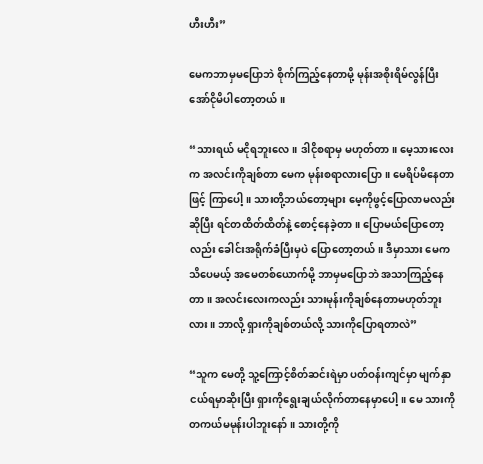ဟီးဟီး”

မေကဘာမှမပြောဘဲ စိုက်ကြည့်နေတာမို့ မုန်းအစိုးရိမ်လွန်ပြီး အော်ငိုမိပါတော့တယ်။

“သားရယ် မငိုရဘူးလေ။ ဒါငိုစရာမှ မဟုတ်တာ။ မေ့သားလေးက အလင်းကိုချစ်တာ မေက မုန်းစရာလားပြော။ မေရိပ်မိနေတာဖြင့် ကြာပေါ့။ သားတို့ဘယ်တော့များ မေ့ကိုဖွင့်ပြောလာမလည်းဆိုပြီး ရင်တထိတ်ထိတ်နဲ့ စောင့်နေခဲ့တာ။ ပြောမယ်ပြောတော့လည်း ခေါင်းအရိုက်ခံပြီးမှပဲ ပြောတော့တယ်။ ဒီမှာသား မေကသိပေမယ့် အမေတစ်ယောက်မို့ ဘာမှမပြောဘဲ အသာကြည့်နေတာ။ အလင်းလေးကလည်း သားမုန်းကိုချစ်နေတာမဟုတ်ဘူးလား။ ဘာလို့ ရှားကိုချစ်တယ်လို့ သားကိုပြောရတာလဲ”

“သူက မေတို့ သူ့ကြောင့်စိတ်ဆင်းရဲမှာ ပတ်ဝန်းကျင်မှာ မျက်နှာငယ်ရမှာဆိုးပြီး ရှားကိုရွေးချယ်လိုက်တာနေမှာပေါ့။ မေ သားကို တကယ်မမုန်းပါဘူးနော်။ သားတို့ကို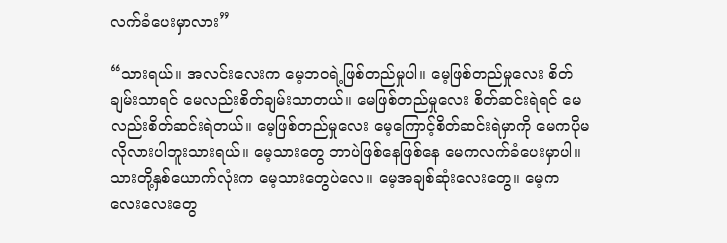လက်ခံပေးမှာလား”

“သားရယ်။ အလင်းလေးက မေ့ဘဝရဲ့ဖြစ်တည်မှုပါ။ မေ့ဖြစ်တည်မှုလေး စိတ်ချမ်းသာရင် မေလည်းစိတ်ချမ်းသာတယ်။ မေဖြစ်တည်မှုလေး စိတ်ဆင်းရဲရင် မေလည်းစိတ်ဆင်းရဲတယ်။ မေ့‌ဖြစ်တည်မှုလေး မေ့ကြောင့်စိတ်ဆင်းရဲမှာကို မေကပိုမလိုလားပါဘူးသားရယ်။ မေ့သားတွေ ဘာပဲဖြစ်နေဖြစ်နေ မေကလက်ခံပေးမှာပါ။ သားတို့နှစ်ယောက်လုံးက မေ့သားတွေပဲလေ။ မေ့အချစ်ဆုံးလေးတွေ။ မေ့ကလေးလေးတွေ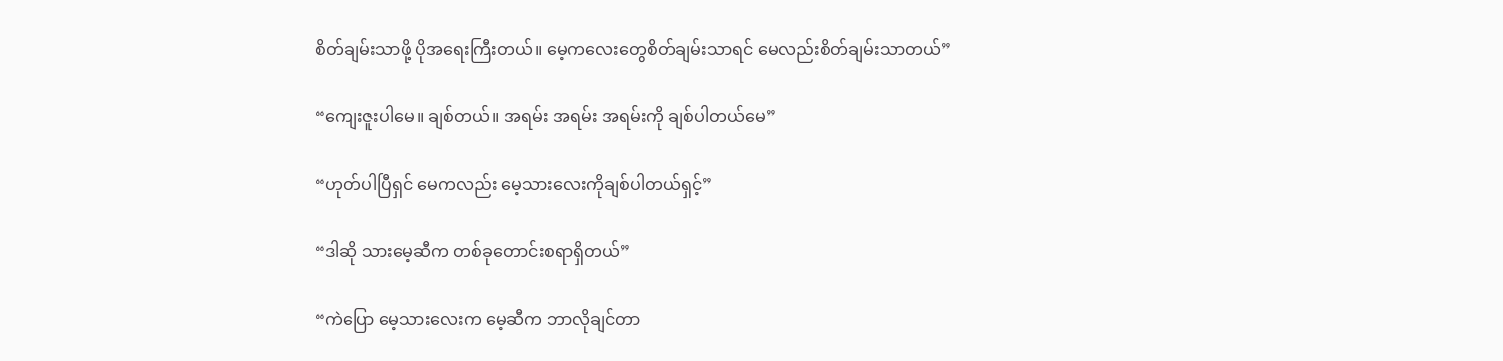စိတ်ချမ်းသာဖို့ ပိုအရေးကြီးတယ်။ မေ့ကလေးတွေစိတ်ချမ်းသာရင် မေလည်းစိတ်ချမ်းသာတယ်”

“ကျေးဇူးပါမေ။ ချစ်တယ်။ အရမ်း အရမ်း အရမ်းကို ချစ်ပါတယ်မေ”

“ဟုတ်ပါပြီရှင် မေကလည်း‌ မေ့သားလေးကိုချစ်ပါတယ်ရှင့်”

“ဒါဆို သားမေ့ဆီက တစ်ခုတောင်းစရာရှိတယ်”

“ကဲပြော မေ့သားလေးက မေ့ဆီက ဘာလိုချင်တာ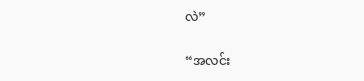လဲ”

“အလင်း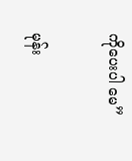ကိုပေးပါ မေ”

မုန်း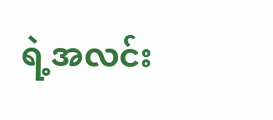ရဲ့အလင်း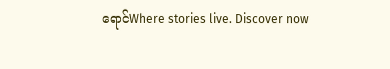ရောင်Where stories live. Discover now